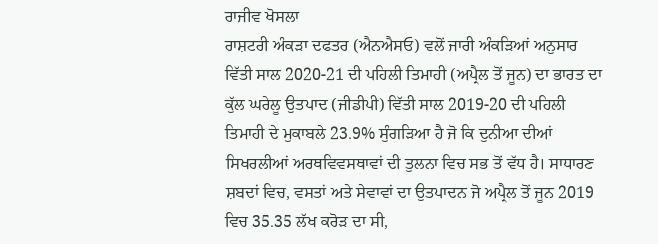ਰਾਜੀਵ ਖੋਸਲਾ
ਰਾਸ਼ਟਰੀ ਅੰਕੜਾ ਦਫਤਰ (ਐਨਐਸਓ) ਵਲੋਂ ਜਾਰੀ ਅੰਕੜਿਆਂ ਅਨੁਸਾਰ ਵਿੱਤੀ ਸਾਲ 2020-21 ਦੀ ਪਹਿਲੀ ਤਿਮਾਹੀ (ਅਪ੍ਰੈਲ ਤੋਂ ਜੂਨ) ਦਾ ਭਾਰਤ ਦਾ ਕੁੱਲ ਘਰੇਲੂ ਉਤਪਾਦ (ਜੀਡੀਪੀ) ਵਿੱਤੀ ਸਾਲ 2019-20 ਦੀ ਪਹਿਲੀ ਤਿਮਾਹੀ ਦੇ ਮੁਕਾਬਲੇ 23.9% ਸੁੰਗੜਿਆ ਹੈ ਜੋ ਕਿ ਦੁਨੀਆ ਦੀਆਂ ਸਿਖਰਲੀਆਂ ਅਰਥਵਿਵਸਥਾਵਾਂ ਦੀ ਤੁਲਨਾ ਵਿਚ ਸਭ ਤੋਂ ਵੱਧ ਹੈ। ਸਾਧਾਰਣ ਸ਼ਬਦਾਂ ਵਿਚ, ਵਸਤਾਂ ਅਤੇ ਸੇਵਾਵਾਂ ਦਾ ਉਤਪਾਦਨ ਜੋ ਅਪ੍ਰੈਲ ਤੋਂ ਜੂਨ 2019 ਵਿਚ 35.35 ਲੱਖ ਕਰੋੜ ਦਾ ਸੀ,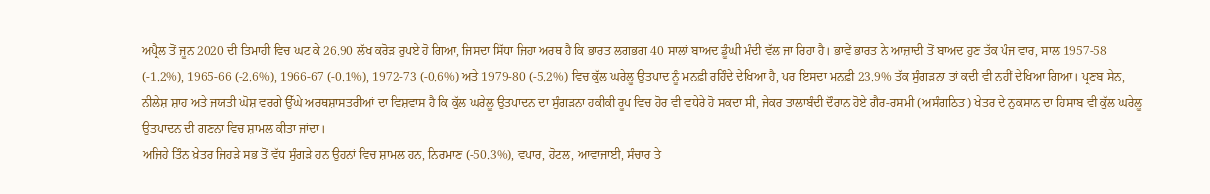ਅਪ੍ਰੈਲ ਤੋਂ ਜੂਨ 2020 ਦੀ ਤਿਮਾਹੀ ਵਿਚ ਘਟ ਕੇ 26.90 ਲੱਖ ਕਰੋੜ ਰੁਪਏ ਹੋ ਗਿਆ, ਜਿਸਦਾ ਸਿੱਧਾ ਜਿਹਾ ਅਰਥ ਹੈ ਕਿ ਭਾਰਤ ਲਗਭਗ 40 ਸਾਲਾਂ ਬਾਅਦ ਡੂੰਘੀ ਮੰਦੀ ਵੱਲ ਜਾ ਰਿਹਾ ਹੈ। ਭਾਵੇਂ ਭਾਰਤ ਨੇ ਆਜ਼ਾਦੀ ਤੋਂ ਬਾਅਦ ਹੁਣ ਤੱਕ ਪੰਜ ਵਾਰ, ਸਾਲ 1957-58 (-1.2%), 1965-66 (-2.6%), 1966-67 (-0.1%), 1972-73 (-0.6%) ਅਤੇ 1979-80 (-5.2%) ਵਿਚ ਕੁੱਲ ਘਰੇਲੂ ਉਤਪਾਦ ਨੂੰ ਮਨਫ਼ੀ ਰਹਿੰਦੇ ਦੇਖਿਆ ਹੈ, ਪਰ ਇਸਦਾ ਮਨਫ਼ੀ 23.9% ਤੱਕ ਸੁੰਗੜਨਾ ਤਾਂ ਕਦੀ ਵੀ ਨਹੀਂ ਦੇਖਿਆ ਗਿਆ। ਪ੍ਰਣਬ ਸੇਨ, ਨੀਲੇਸ਼ ਸ਼ਾਹ ਅਤੇ ਜਯਤੀ ਘੋਸ਼ ਵਰਗੇ ਉੱਘੇ ਅਰਥਸ਼ਾਸਤਰੀਆਂ ਦਾ ਵਿਸ਼ਵਾਸ ਹੈ ਕਿ ਕੁੱਲ ਘਰੇਲੂ ਉਤਪਾਦਨ ਦਾ ਸੁੰਗੜਨਾ ਹਕੀਕੀ ਰੂਪ ਵਿਚ ਹੋਰ ਵੀ ਵਧੇਰੇ ਹੋ ਸਕਦਾ ਸੀ, ਜੇਕਰ ਤਾਲਾਬੰਦੀ ਦੌਰਾਨ ਹੋਏ ਗੈਰ-ਰਸਮੀ (ਅਸੰਗਠਿਤ) ਖੇਤਰ ਦੇ ਨੁਕਸਾਨ ਦਾ ਹਿਸਾਬ ਵੀ ਕੁੱਲ ਘਰੇਲੂ ਉਤਪਾਦਨ ਦੀ ਗਣਨਾ ਵਿਚ ਸ਼ਾਮਲ ਕੀਤਾ ਜਾਂਦਾ।
ਅਜਿਹੇ ਤਿੰਨ ਖ਼ੇਤਰ ਜਿਹੜੇ ਸਭ ਤੋਂ ਵੱਧ ਸੁੰਗੜੇ ਹਨ ਉਹਨਾਂ ਵਿਚ ਸ਼ਾਮਲ ਹਨ, ਨਿਰਮਾਣ (-50.3%), ਵਪਾਰ, ਹੋਟਲ, ਆਵਾਜਾਈ, ਸੰਚਾਰ ਤੇ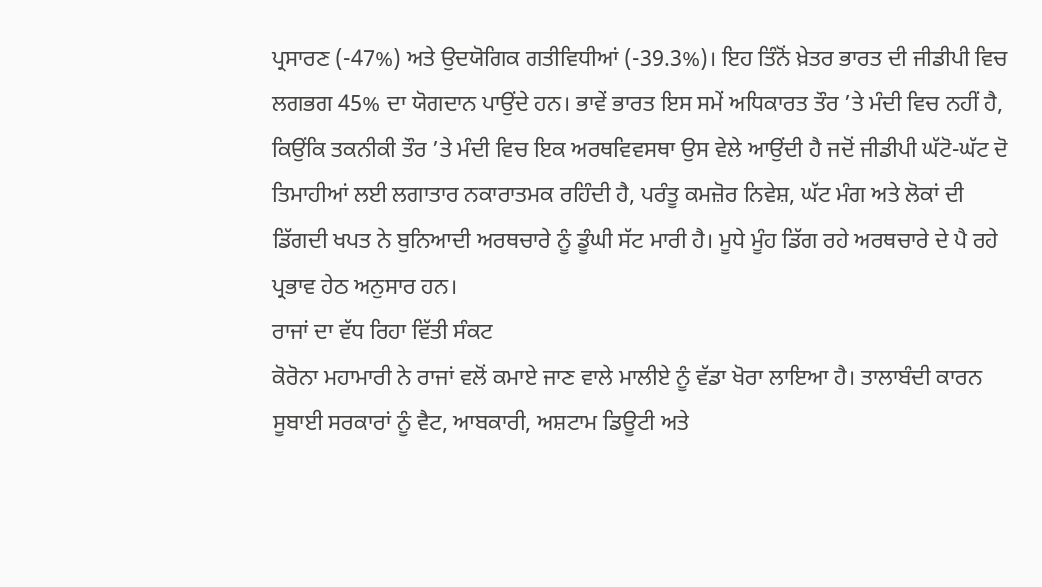ਪ੍ਰਸਾਰਣ (-47%) ਅਤੇ ਉਦਯੋਗਿਕ ਗਤੀਵਿਧੀਆਂ (-39.3%)। ਇਹ ਤਿੰਨੋਂ ਖ਼ੇਤਰ ਭਾਰਤ ਦੀ ਜੀਡੀਪੀ ਵਿਚ ਲਗਭਗ 45% ਦਾ ਯੋਗਦਾਨ ਪਾਉਂਦੇ ਹਨ। ਭਾਵੇਂ ਭਾਰਤ ਇਸ ਸਮੇਂ ਅਧਿਕਾਰਤ ਤੌਰ ’ਤੇ ਮੰਦੀ ਵਿਚ ਨਹੀਂ ਹੈ, ਕਿਉਂਕਿ ਤਕਨੀਕੀ ਤੌਰ ’ਤੇ ਮੰਦੀ ਵਿਚ ਇਕ ਅਰਥਵਿਵਸਥਾ ਉਸ ਵੇਲੇ ਆਉਂਦੀ ਹੈ ਜਦੋਂ ਜੀਡੀਪੀ ਘੱਟੋ-ਘੱਟ ਦੋ ਤਿਮਾਹੀਆਂ ਲਈ ਲਗਾਤਾਰ ਨਕਾਰਾਤਮਕ ਰਹਿੰਦੀ ਹੈ, ਪਰੰਤੂ ਕਮਜ਼ੋਰ ਨਿਵੇਸ਼, ਘੱਟ ਮੰਗ ਅਤੇ ਲੋਕਾਂ ਦੀ ਡਿੱਗਦੀ ਖਪਤ ਨੇ ਬੁਨਿਆਦੀ ਅਰਥਚਾਰੇ ਨੂੰ ਡੂੰਘੀ ਸੱਟ ਮਾਰੀ ਹੈ। ਮੂਧੇ ਮੂੰਹ ਡਿੱਗ ਰਹੇ ਅਰਥਚਾਰੇ ਦੇ ਪੈ ਰਹੇ ਪ੍ਰਭਾਵ ਹੇਠ ਅਨੁਸਾਰ ਹਨ।
ਰਾਜਾਂ ਦਾ ਵੱਧ ਰਿਹਾ ਵਿੱਤੀ ਸੰਕਟ
ਕੋਰੋਨਾ ਮਹਾਮਾਰੀ ਨੇ ਰਾਜਾਂ ਵਲੋਂ ਕਮਾਏ ਜਾਣ ਵਾਲੇ ਮਾਲੀਏ ਨੂੰ ਵੱਡਾ ਖੋਰਾ ਲਾਇਆ ਹੈ। ਤਾਲਾਬੰਦੀ ਕਾਰਨ ਸੂਬਾਈ ਸਰਕਾਰਾਂ ਨੂੰ ਵੈਟ, ਆਬਕਾਰੀ, ਅਸ਼ਟਾਮ ਡਿਊਟੀ ਅਤੇ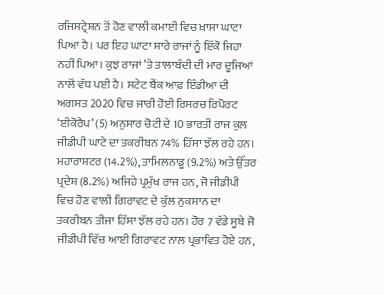ਰਜਿਸਟ੍ਰੇਸ਼ਨ ਤੋਂ ਹੋਣ ਵਾਲੀ ਕਮਾਈ ਵਿਚ ਖ਼ਾਸਾ ਘਾਟਾ ਪਿਆ ਹੈ। ਪਰ ਇਹ ਘਾਟਾ ਸਾਰੇ ਰਾਜਾਂ ਨੂੰ ਇੱਕੋ ਜਿਹਾ ਨਹੀਂ ਪਿਆ। ਕੁਝ ਰਾਜਾਂ ’ਤੇ ਤਾਲਾਬੰਦੀ ਦੀ ਮਾਰ ਦੂਜਿਆਂ ਨਾਲੋਂ ਵੱਧ ਪਈ ਹੈ। ਸਟੇਟ ਬੈਂਕ ਆਫ਼ ਇੰਡੀਆ ਦੀ ਅਗਸਤ 2020 ਵਿਚ ਜਾਰੀ ਹੋਈ ਰਿਸਰਚ ਰਿਪੋਰਟ ‘ਈਕੋਰੈਪ’ (5) ਅਨੁਸਾਰ ਚੋਟੀ ਦੇ 10 ਭਾਰਤੀ ਰਾਜ ਕੁਲ ਜੀਡੀਪੀ ਘਾਟੇ ਦਾ ਤਕਰੀਬਨ 74% ਹਿੱਸਾ ਝੱਲ ਰਹੇ ਹਨ। ਮਹਾਰਾਸ਼ਟਰ (14.2%), ਤਾਮਿਲਨਾਡੂ (9.2%) ਅਤੇ ਉੱਤਰ ਪ੍ਰਦੇਸ਼ (8.2%) ਅਜਿਹੇ ਪ੍ਰਮੁੱਖ ਰਾਜ ਹਨ, ਜੋ ਜੀਡੀਪੀ ਵਿਚ ਹੋਣ ਵਾਲੀ ਗਿਰਾਵਟ ਦੇ ਕੁੱਲ ਨੁਕਸਾਨ ਦਾ ਤਕਰੀਬਨ ਤੀਜਾ ਹਿੱਸਾ ਝੱਲ ਰਹੇ ਹਨ। ਹੋਰ 7 ਵੱਡੇ ਸੂਬੇ ਜੋ ਜੀਡੀਪੀ ਵਿੱਚ ਆਈ ਗਿਰਾਵਟ ਨਾਲ ਪ੍ਰਭਾਵਿਤ ਹੋਏ ਹਨ,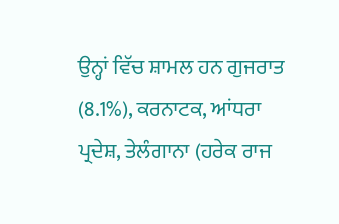ਉਨ੍ਹਾਂ ਵਿੱਚ ਸ਼ਾਮਲ ਹਨ ਗੁਜਰਾਤ (8.1%), ਕਰਨਾਟਕ, ਆਂਧਰਾ ਪ੍ਰਦੇਸ਼, ਤੇਲੰਗਾਨਾ (ਹਰੇਕ ਰਾਜ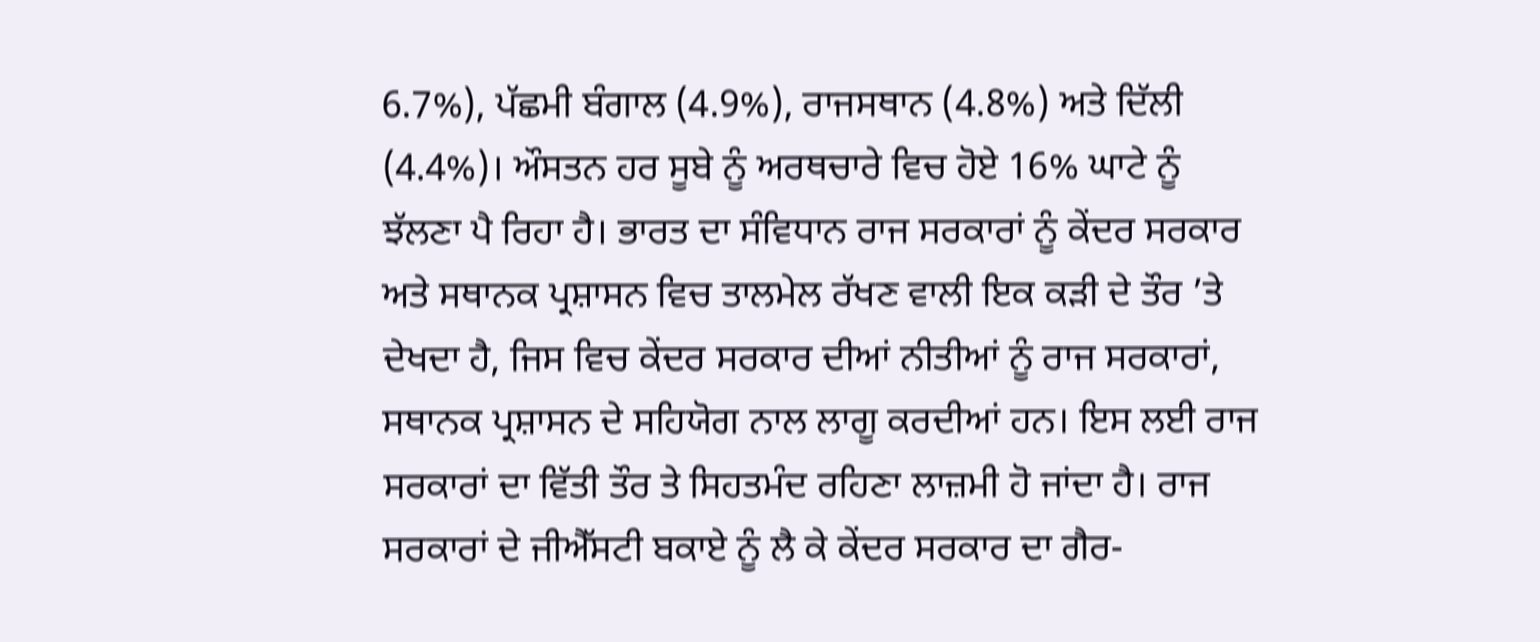6.7%), ਪੱਛਮੀ ਬੰਗਾਲ (4.9%), ਰਾਜਸਥਾਨ (4.8%) ਅਤੇ ਦਿੱਲੀ (4.4%)। ਔਸਤਨ ਹਰ ਸੂਬੇ ਨੂੰ ਅਰਥਚਾਰੇ ਵਿਚ ਹੋਏ 16% ਘਾਟੇ ਨੂੰ ਝੱਲਣਾ ਪੈ ਰਿਹਾ ਹੈ। ਭਾਰਤ ਦਾ ਸੰਵਿਧਾਨ ਰਾਜ ਸਰਕਾਰਾਂ ਨੂੰ ਕੇਂਦਰ ਸਰਕਾਰ ਅਤੇ ਸਥਾਨਕ ਪ੍ਰਸ਼ਾਸਨ ਵਿਚ ਤਾਲਮੇਲ ਰੱਖਣ ਵਾਲੀ ਇਕ ਕੜੀ ਦੇ ਤੌਰ ’ਤੇ ਦੇਖਦਾ ਹੈ, ਜਿਸ ਵਿਚ ਕੇਂਦਰ ਸਰਕਾਰ ਦੀਆਂ ਨੀਤੀਆਂ ਨੂੰ ਰਾਜ ਸਰਕਾਰਾਂ, ਸਥਾਨਕ ਪ੍ਰਸ਼ਾਸਨ ਦੇ ਸਹਿਯੋਗ ਨਾਲ ਲਾਗੂ ਕਰਦੀਆਂ ਹਨ। ਇਸ ਲਈ ਰਾਜ ਸਰਕਾਰਾਂ ਦਾ ਵਿੱਤੀ ਤੌਰ ਤੇ ਸਿਹਤਮੰਦ ਰਹਿਣਾ ਲਾਜ਼ਮੀ ਹੋ ਜਾਂਦਾ ਹੈ। ਰਾਜ ਸਰਕਾਰਾਂ ਦੇ ਜੀਐੱਸਟੀ ਬਕਾਏ ਨੂੰ ਲੈ ਕੇ ਕੇਂਦਰ ਸਰਕਾਰ ਦਾ ਗੈਰ-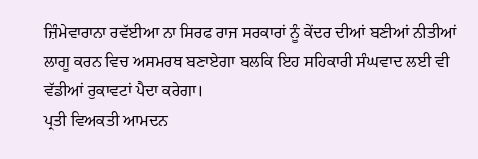ਜ਼ਿੰਮੇਵਾਰਾਨਾ ਰਵੱਈਆ ਨਾ ਸਿਰਫ ਰਾਜ ਸਰਕਾਰਾਂ ਨੂੰ ਕੇਂਦਰ ਦੀਆਂ ਬਣੀਆਂ ਨੀਤੀਆਂ ਲਾਗੂ ਕਰਨ ਵਿਚ ਅਸਮਰਥ ਬਣਾਏਗਾ ਬਲਕਿ ਇਹ ਸਹਿਕਾਰੀ ਸੰਘਵਾਦ ਲਈ ਵੀ ਵੱਡੀਆਂ ਰੁਕਾਵਟਾਂ ਪੈਦਾ ਕਰੇਗਾ।
ਪ੍ਰਤੀ ਵਿਅਕਤੀ ਆਮਦਨ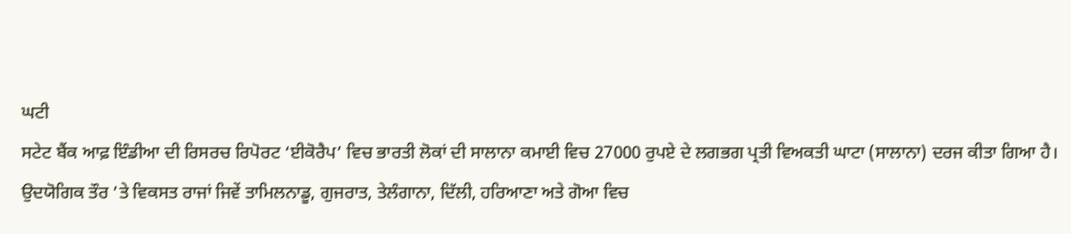ਘਟੀ
ਸਟੇਟ ਬੈਂਕ ਆਫ਼ ਇੰਡੀਆ ਦੀ ਰਿਸਰਚ ਰਿਪੋਰਟ ‘ਈਕੋਰੈਪ’ ਵਿਚ ਭਾਰਤੀ ਲੋਕਾਂ ਦੀ ਸਾਲਾਨਾ ਕਮਾਈ ਵਿਚ 27000 ਰੁਪਏ ਦੇ ਲਗਭਗ ਪ੍ਰਤੀ ਵਿਅਕਤੀ ਘਾਟਾ (ਸਾਲਾਨਾ) ਦਰਜ ਕੀਤਾ ਗਿਆ ਹੈ। ਉਦਯੋਗਿਕ ਤੌਰ ’ਤੇ ਵਿਕਸਤ ਰਾਜਾਂ ਜਿਵੇਂ ਤਾਮਿਲਨਾਡੂ, ਗੁਜਰਾਤ, ਤੇਲੰਗਾਨਾ, ਦਿੱਲੀ, ਹਰਿਆਣਾ ਅਤੇ ਗੋਆ ਵਿਚ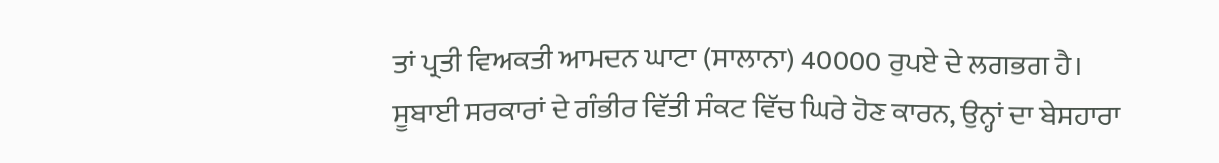ਤਾਂ ਪ੍ਰਤੀ ਵਿਅਕਤੀ ਆਮਦਨ ਘਾਟਾ (ਸਾਲਾਨਾ) 40000 ਰੁਪਏ ਦੇ ਲਗਭਗ ਹੈ। ਸੂਬਾਈ ਸਰਕਾਰਾਂ ਦੇ ਗੰਭੀਰ ਵਿੱਤੀ ਸੰਕਟ ਵਿੱਚ ਘਿਰੇ ਹੋਣ ਕਾਰਨ, ਉਨ੍ਹਾਂ ਦਾ ਬੇਸਹਾਰਾ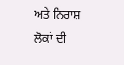ਅਤੇ ਨਿਰਾਸ਼ ਲੋਕਾਂ ਦੀ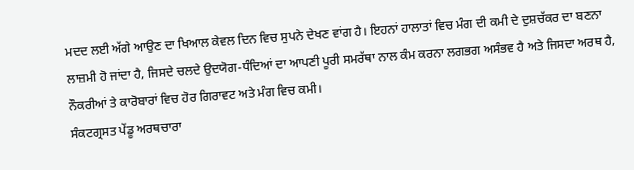ਮਦਦ ਲਈ ਅੱਗੇ ਆਉਣ ਦਾ ਖਿਆਲ ਕੇਵਲ ਦਿਨ ਵਿਚ ਸੁਪਨੇ ਦੇਖਣ ਵਾਂਗ ਹੈ। ਇਹਨਾਂ ਹਾਲਾਤਾਂ ਵਿਚ ਮੰਗ ਦੀ ਕਮੀ ਦੇ ਦੁਸ਼ਚੱਕਰ ਦਾ ਬਣਨਾ ਲਾਜ਼ਮੀ ਹੋ ਜਾਂਦਾ ਹੈ, ਜਿਸਦੇ ਚਲਦੇ ਉਦਯੋਗ-ਧੰਦਿਆਂ ਦਾ ਆਪਣੀ ਪੂਰੀ ਸਮਰੱਥਾ ਨਾਲ ਕੰਮ ਕਰਨਾ ਲਗਭਗ ਅਸੰਭਵ ਹੈ ਅਤੇ ਜਿਸਦਾ ਅਰਥ ਹੈ, ਨੌਕਰੀਆਂ ਤੇ ਕਾਰੋਬਾਰਾਂ ਵਿਚ ਹੋਰ ਗਿਰਾਵਟ ਅਤੇ ਮੰਗ ਵਿਚ ਕਮੀ।
ਸੰਕਟਗ੍ਰਸਤ ਪੇਂਡੂ ਅਰਥਚਾਰਾ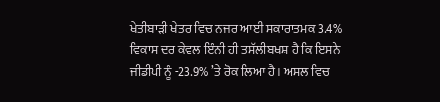ਖੇਤੀਬਾੜੀ ਖੇਤਰ ਵਿਚ ਨਜਰ ਆਈ ਸਕਾਰਾਤਮਕ 3.4% ਵਿਕਾਸ ਦਰ ਕੇਵਲ ਇੰਨੀ ਹੀ ਤਸੱਲੀਬਖਸ਼ ਹੈ ਕਿ ਇਸਨੇ ਜੀਡੀਪੀ ਨੂੰ -23.9% ’ਤੇ ਰੋਕ ਲਿਆ ਹੈ। ਅਸਲ ਵਿਚ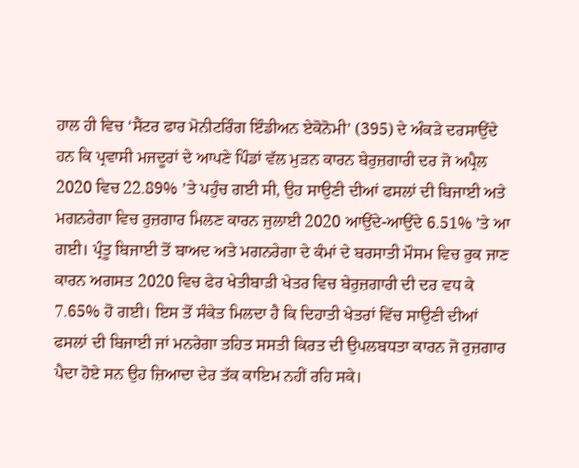ਹਾਲ ਹੀ ਵਿਚ ‘ਸੈਂਟਰ ਫਾਰ ਮੋਨੀਟਰਿੰਗ ਇੰਡੀਅਨ ਏਕੋਨੋਮੀ’ (395) ਦੇ ਅੰਕੜੇ ਦਰਸਾਉਂਦੇ ਹਨ ਕਿ ਪ੍ਰਵਾਸੀ ਮਜਦੂਰਾਂ ਦੇ ਆਪਣੇ ਪਿੰਡਾਂ ਵੱਲ ਮੁੜਨ ਕਾਰਨ ਬੇਰੁਜ਼ਗਾਰੀ ਦਰ ਜੋ ਅਪ੍ਰੈਲ 2020 ਵਿਚ 22.89% ’ਤੇ ਪਹੁੰਚ ਗਈ ਸੀ, ਉਹ ਸਾਉਣੀ ਦੀਆਂ ਫਸਲਾਂ ਦੀ ਬਿਜਾਈ ਅਤੇ ਮਗਨਰੇਗਾ ਵਿਚ ਰੁਜ਼ਗਾਰ ਮਿਲਣ ਕਾਰਨ ਜੁਲਾਈ 2020 ਆਉਂਦੇ-ਆਉਂਦੇ 6.51% ’ਤੇ ਆ ਗਈ। ਪ੍ਰੰਤੂ ਬਿਜਾਈ ਤੋਂ ਬਾਅਦ ਅਤੇ ਮਗਨਰੇਗਾ ਦੇ ਕੰਮਾਂ ਦੇ ਬਰਸਾਤੀ ਮੌਸਮ ਵਿਚ ਰੁਕ ਜਾਣ ਕਾਰਨ ਅਗਸਤ 2020 ਵਿਚ ਫੇਰ ਖੇਤੀਬਾੜੀ ਖੇਤਰ ਵਿਚ ਬੇਰੁਜ਼ਗਾਰੀ ਦੀ ਦਰ ਵਧ ਕੇ 7.65% ਹੋ ਗਈ। ਇਸ ਤੋਂ ਸੰਕੇਤ ਮਿਲਦਾ ਹੈ ਕਿ ਦਿਹਾਤੀ ਖੇਤਰਾਂ ਵਿੱਚ ਸਾਉਣੀ ਦੀਆਂ ਫਸਲਾਂ ਦੀ ਬਿਜਾਈ ਜਾਂ ਮਨਰੇਗਾ ਤਹਿਤ ਸਸਤੀ ਕਿਰਤ ਦੀ ਉਪਲਬਧਤਾ ਕਾਰਨ ਜੋ ਰੁਜ਼ਗਾਰ ਪੈਦਾ ਹੋਏ ਸਨ ਉਹ ਜ਼ਿਆਦਾ ਦੇਰ ਤੱਕ ਕਾਇਮ ਨਹੀਂ ਰਹਿ ਸਕੇ।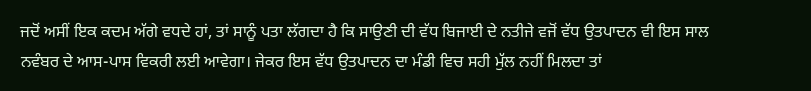ਜਦੋਂ ਅਸੀਂ ਇਕ ਕਦਮ ਅੱਗੇ ਵਧਦੇ ਹਾਂ, ਤਾਂ ਸਾਨੂੰ ਪਤਾ ਲੱਗਦਾ ਹੈ ਕਿ ਸਾਉਣੀ ਦੀ ਵੱਧ ਬਿਜਾਈ ਦੇ ਨਤੀਜੇ ਵਜੋਂ ਵੱਧ ਉਤਪਾਦਨ ਵੀ ਇਸ ਸਾਲ ਨਵੰਬਰ ਦੇ ਆਸ-ਪਾਸ ਵਿਕਰੀ ਲਈ ਆਵੇਗਾ। ਜੇਕਰ ਇਸ ਵੱਧ ਉਤਪਾਦਨ ਦਾ ਮੰਡੀ ਵਿਚ ਸਹੀ ਮੁੱਲ ਨਹੀਂ ਮਿਲਦਾ ਤਾਂ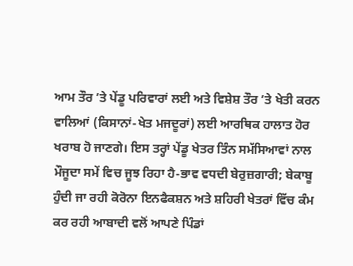ਆਮ ਤੌਰ ’ਤੇ ਪੇਂਡੂ ਪਰਿਵਾਰਾਂ ਲਈ ਅਤੇ ਵਿਸ਼ੇਸ਼ ਤੌਰ ’ਤੇ ਖੇਤੀ ਕਰਨ ਵਾਲਿਆਂ (ਕਿਸਾਨਾਂ-ਖੇਤ ਮਜਦੂਰਾਂ) ਲਈ ਆਰਥਿਕ ਹਾਲਾਤ ਹੋਰ ਖਰਾਬ ਹੋ ਜਾਣਗੇ। ਇਸ ਤਰ੍ਹਾਂ ਪੇਂਡੂ ਖੇਤਰ ਤਿੰਨ ਸਮੱਸਿਆਵਾਂ ਨਾਲ ਮੌਜੂਦਾ ਸਮੇਂ ਵਿਚ ਜੂਝ ਰਿਹਾ ਹੈ-ਭਾਵ ਵਧਦੀ ਬੇਰੁਜ਼ਗਾਰੀ; ਬੇਕਾਬੂ ਹੁੰਦੀ ਜਾ ਰਹੀ ਕੋਰੋਨਾ ਇਨਫੈਕਸ਼ਨ ਅਤੇ ਸ਼ਹਿਰੀ ਖੇਤਰਾਂ ਵਿੱਚ ਕੰਮ ਕਰ ਰਹੀ ਆਬਾਦੀ ਵਲੋਂ ਆਪਣੇ ਪਿੰਡਾਂ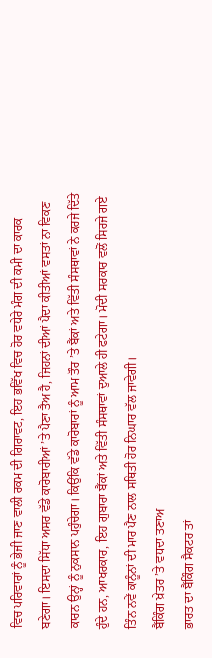ਵਿਚ ਪਰਿਵਾਰਾਂ ਨੂੰ ਭੇਜੀ ਜਾਣ ਵਾਲੀ ਰਕਮ ਦੀ ਗਿਰਾਵਟ, ਇਹ ਭਵਿੱਖ ਵਿਚ ਹੋਰ ਵਧੇਰੇ ਮੰਗ ਦੀ ਕਮੀ ਦਾ ਕਾਰਕ ਬਣੇਗਾ। ਇਸਦਾ ਸਿੱਧਾ ਅਸਰ ਵੱਡੇ ਕਾਰੋਬਾਰੀਆਂ ’ਤੇ ਪੈਣਾ ਤੈਅ ਹੈ, ਜਿਹਨਾਂ ਦੀਆਂ ਪੈਦਾ ਕੀਤੀਆਂ ਵਸਤਾਂ ਨਾ ਵਿਕਣ ਕਾਰਨ ਉਨ੍ਹਾਂ ਨੂੰ ਨੁਕਸਾਨ ਪਹੁੰਚੇਗਾ। ਕਿਉਂਕਿ ਵੱਡੇ ਕਾਰੋਬਾਰਾਂ ਨੂੰ ਆਮ ਤੌਰ ’ਤੇ ਬੈਂਕਾਂ ਅਤੇ ਵਿੱਤੀ ਸੰਸਥਾਵਾਂ ਨੇ ਕਰਜੇ ਦਿੱਤੇ ਹੁੰਦੇ ਹਨ, ਆਖਰਕਾਰ, ਇਹ ਗੁਬਾਰਾ ਬੈਂਕਾਂ ਅਤੇ ਵਿੱਤੀ ਸੰਸਥਾਵਾਂ ਦੁਆਲੇ ਹੀ ਫਟੇਗਾ। ਮੋਦੀ ਸਰਕਾਰ ਵਲੋਂ ਸਿਰਜੇ ਗਏ ਤਿੰਨ ਨਵੇਂ ਕਾਨੂੰਨਾਂ ਦੀ ਮਾਰ ਪੈਣ ਨਾਲ ਸਥਿਤੀ ਹੋਰ ਨਿਘਾਰ ਵੱਲ ਜਾਵੇਗੀ।
ਬੈਂਕਿੰਗ ਖ਼ੇਤਰ ’ਤੇ ਵਧਦਾ ਤਣਾਅ
ਭਾਰਤ ਦਾ ਬੈਂਕਿੰਗ ਸੈਕਟਰ ਤਾਂ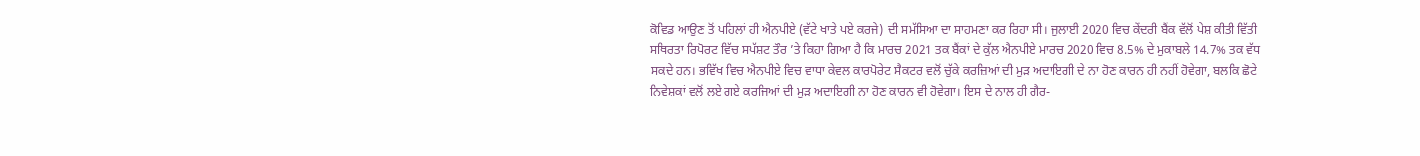ਕੋਵਿਡ ਆਉਣ ਤੋਂ ਪਹਿਲਾਂ ਹੀ ਐਨਪੀਏ (ਵੱਟੇ ਖਾਤੇ ਪਏ ਕਰਜੇ) ਦੀ ਸਮੱਸਿਆ ਦਾ ਸਾਹਮਣਾ ਕਰ ਰਿਹਾ ਸੀ। ਜੁਲਾਈ 2020 ਵਿਚ ਕੇਂਦਰੀ ਬੈਂਕ ਵੱਲੋਂ ਪੇਸ਼ ਕੀਤੀ ਵਿੱਤੀ ਸਥਿਰਤਾ ਰਿਪੋਰਟ ਵਿੱਚ ਸਪੱਸ਼ਟ ਤੌਰ ’ਤੇ ਕਿਹਾ ਗਿਆ ਹੈ ਕਿ ਮਾਰਚ 2021 ਤਕ ਬੈਂਕਾਂ ਦੇ ਕੁੱਲ ਐਨਪੀਏ ਮਾਰਚ 2020 ਵਿਚ 8.5% ਦੇ ਮੁਕਾਬਲੇ 14.7% ਤਕ ਵੱਧ ਸਕਦੇ ਹਨ। ਭਵਿੱਖ ਵਿਚ ਐਨਪੀਏ ਵਿਚ ਵਾਧਾ ਕੇਵਲ ਕਾਰਪੋਰੇਟ ਸੈਕਟਰ ਵਲੋਂ ਚੁੱਕੇ ਕਰਜ਼ਿਆਂ ਦੀ ਮੁੜ ਅਦਾਇਗੀ ਦੇ ਨਾ ਹੋਣ ਕਾਰਨ ਹੀ ਨਹੀਂ ਹੋਵੇਗਾ, ਬਲਕਿ ਛੋਟੇ ਨਿਵੇਸ਼ਕਾਂ ਵਲੋਂ ਲਏ ਗਏ ਕਰਜਿਆਂ ਦੀ ਮੁੜ ਅਦਾਇਗੀ ਨਾ ਹੋਣ ਕਾਰਨ ਵੀ ਹੋਵੇਗਾ। ਇਸ ਦੇ ਨਾਲ ਹੀ ਗੈਰ-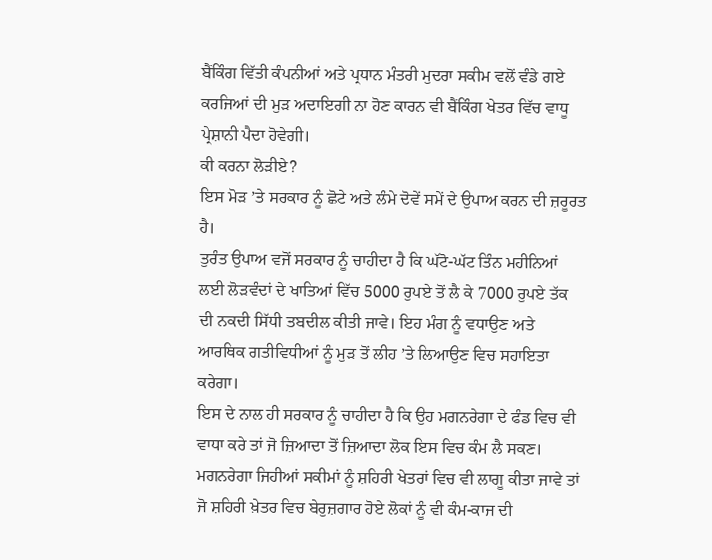ਬੈਂਕਿੰਗ ਵਿੱਤੀ ਕੰਪਨੀਆਂ ਅਤੇ ਪ੍ਰਧਾਨ ਮੰਤਰੀ ਮੁਦਰਾ ਸਕੀਮ ਵਲੋਂ ਵੰਡੇ ਗਏ ਕਰਜਿਆਂ ਦੀ ਮੁੜ ਅਦਾਇਗੀ ਨਾ ਹੋਣ ਕਾਰਨ ਵੀ ਬੈਂਕਿੰਗ ਖੇਤਰ ਵਿੱਚ ਵਾਧੂ ਪ੍ਰੇਸ਼ਾਨੀ ਪੈਦਾ ਹੋਵੇਗੀ।
ਕੀ ਕਰਨਾ ਲੋੜੀਏ?
ਇਸ ਮੋੜ ’ਤੇ ਸਰਕਾਰ ਨੂੰ ਛੋਟੇ ਅਤੇ ਲੰਮੇ ਦੋਵੇਂ ਸਮੇਂ ਦੇ ਉਪਾਅ ਕਰਨ ਦੀ ਜ਼ਰੂਰਤ ਹੈ।
ਤੁਰੰਤ ਉਪਾਅ ਵਜੋਂ ਸਰਕਾਰ ਨੂੰ ਚਾਹੀਦਾ ਹੈ ਕਿ ਘੱਟੋ-ਘੱਟ ਤਿੰਨ ਮਹੀਨਿਆਂ ਲਈ ਲੋੜਵੰਦਾਂ ਦੇ ਖਾਤਿਆਂ ਵਿੱਚ 5000 ਰੁਪਏ ਤੋਂ ਲੈ ਕੇ 7000 ਰੁਪਏ ਤੱਕ ਦੀ ਨਕਦੀ ਸਿੱਧੀ ਤਬਦੀਲ ਕੀਤੀ ਜਾਵੇ। ਇਹ ਮੰਗ ਨੂੰ ਵਧਾਉਣ ਅਤੇ ਆਰਥਿਕ ਗਤੀਵਿਧੀਆਂ ਨੂੰ ਮੁੜ ਤੋਂ ਲੀਹ ’ਤੇ ਲਿਆਉਣ ਵਿਚ ਸਹਾਇਤਾ ਕਰੇਗਾ।
ਇਸ ਦੇ ਨਾਲ ਹੀ ਸਰਕਾਰ ਨੂੰ ਚਾਹੀਦਾ ਹੈ ਕਿ ਉਹ ਮਗਨਰੇਗਾ ਦੇ ਫੰਡ ਵਿਚ ਵੀ ਵਾਧਾ ਕਰੇ ਤਾਂ ਜੋ ਜ਼ਿਆਦਾ ਤੋਂ ਜ਼ਿਆਦਾ ਲੋਕ ਇਸ ਵਿਚ ਕੰਮ ਲੈ ਸਕਣ।
ਮਗਨਰੇਗਾ ਜਿਹੀਆਂ ਸਕੀਮਾਂ ਨੂੰ ਸ਼ਹਿਰੀ ਖੇਤਰਾਂ ਵਿਚ ਵੀ ਲਾਗੂ ਕੀਤਾ ਜਾਵੇ ਤਾਂ ਜੋ ਸ਼ਹਿਰੀ ਖ਼ੇਤਰ ਵਿਚ ਬੇਰੁਜ਼ਗਾਰ ਹੋਏ ਲੋਕਾਂ ਨੂੰ ਵੀ ਕੰਮ-ਕਾਜ ਦੀ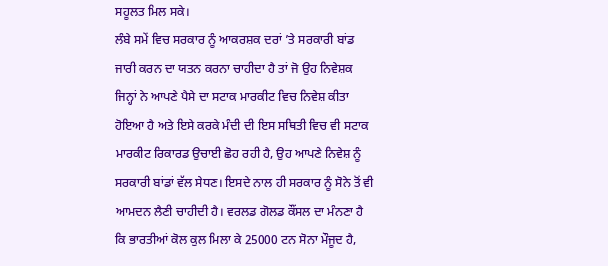ਸਹੂਲਤ ਮਿਲ ਸਕੇ।
ਲੰਬੇ ਸਮੇਂ ਵਿਚ ਸਰਕਾਰ ਨੂੰ ਆਕਰਸ਼ਕ ਦਰਾਂ ’ਤੇ ਸਰਕਾਰੀ ਬਾਂਡ ਜਾਰੀ ਕਰਨ ਦਾ ਯਤਨ ਕਰਨਾ ਚਾਹੀਦਾ ਹੈ ਤਾਂ ਜੋ ਉਹ ਨਿਵੇਸ਼ਕ ਜਿਨ੍ਹਾਂ ਨੇ ਆਪਣੇ ਪੈਸੇ ਦਾ ਸਟਾਕ ਮਾਰਕੀਟ ਵਿਚ ਨਿਵੇਸ਼ ਕੀਤਾ ਹੋਇਆ ਹੈ ਅਤੇ ਇਸੇ ਕਰਕੇ ਮੰਦੀ ਦੀ ਇਸ ਸਥਿਤੀ ਵਿਚ ਵੀ ਸਟਾਕ ਮਾਰਕੀਟ ਰਿਕਾਰਡ ਉਚਾਈ ਛੋਹ ਰਹੀ ਹੈ, ਉਹ ਆਪਣੇ ਨਿਵੇਸ਼ ਨੂੰ ਸਰਕਾਰੀ ਬਾਂਡਾਂ ਵੱਲ ਸੇਧਣ। ਇਸਦੇ ਨਾਲ ਹੀ ਸਰਕਾਰ ਨੂੰ ਸੋਨੇ ਤੋਂ ਵੀ ਆਮਦਨ ਲੈਣੀ ਚਾਹੀਦੀ ਹੈ। ਵਰਲਡ ਗੋਲਡ ਕੌਂਸਲ ਦਾ ਮੰਨਣਾ ਹੈ ਕਿ ਭਾਰਤੀਆਂ ਕੋਲ ਕੁਲ ਮਿਲਾ ਕੇ 25000 ਟਨ ਸੋਨਾ ਮੌਜੂਦ ਹੈ,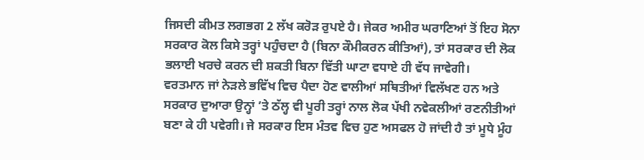ਜਿਸਦੀ ਕੀਮਤ ਲਗਭਗ 2 ਲੱਖ ਕਰੋੜ ਰੁਪਏ ਹੈ। ਜੇਕਰ ਅਮੀਰ ਘਰਾਣਿਆਂ ਤੋਂ ਇਹ ਸੋਨਾ ਸਰਕਾਰ ਕੋਲ ਕਿਸੇ ਤਰ੍ਹਾਂ ਪਹੁੰਚਦਾ ਹੈ (ਬਿਨਾ ਕੌਮੀਕਰਨ ਕੀਤਿਆਂ), ਤਾਂ ਸਰਕਾਰ ਦੀ ਲੋਕ ਭਲਾਈ ਖਰਚੇ ਕਰਨ ਦੀ ਸ਼ਕਤੀ ਬਿਨਾ ਵਿੱਤੀ ਘਾਟਾ ਵਧਾਏ ਹੀ ਵੱਧ ਜਾਵੇਗੀ।
ਵਰਤਮਾਨ ਜਾਂ ਨੇੜਲੇ ਭਵਿੱਖ ਵਿਚ ਪੈਦਾ ਹੋਣ ਵਾਲੀਆਂ ਸਥਿਤੀਆਂ ਵਿਲੱਖਣ ਹਨ ਅਤੇ ਸਰਕਾਰ ਦੁਆਰਾ ਉਨ੍ਹਾਂ ’ਤੇ ਠੱਲ੍ਹ ਵੀ ਪੂਰੀ ਤਰ੍ਹਾਂ ਨਾਲ ਲੋਕ ਪੱਖੀ ਨਵੇਕਲੀਆਂ ਰਣਨੀਤੀਆਂ ਬਣਾ ਕੇ ਹੀ ਪਵੇਗੀ। ਜੇ ਸਰਕਾਰ ਇਸ ਮੰਤਵ ਵਿਚ ਹੁਣ ਅਸਫਲ ਹੋ ਜਾਂਦੀ ਹੈ ਤਾਂ ਮੂਧੇ ਮੂੰਹ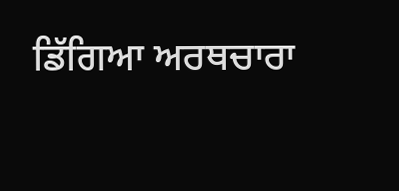ਡਿੱਗਿਆ ਅਰਥਚਾਰਾ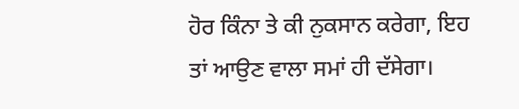ਹੋਰ ਕਿੰਨਾ ਤੇ ਕੀ ਨੁਕਸਾਨ ਕਰੇਗਾ, ਇਹ ਤਾਂ ਆਉਣ ਵਾਲਾ ਸਮਾਂ ਹੀ ਦੱਸੇਗਾ।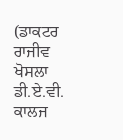(ਡਾਕਟਰ ਰਾਜੀਵ ਖੋਸਲਾ ਡੀ.ਏ.ਵੀ. ਕਾਲਜ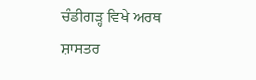ਚੰਡੀਗੜ੍ਹ ਵਿਖੇ ਅਰਥ ਸ਼ਾਸਤਰ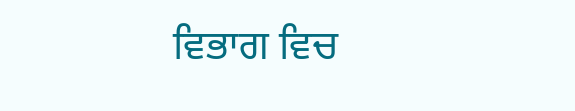ਵਿਭਾਗ ਵਿਚ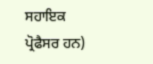ਸਹਾਇਕ ਪ੍ਰੋਫੈਸਰ ਹਨ)